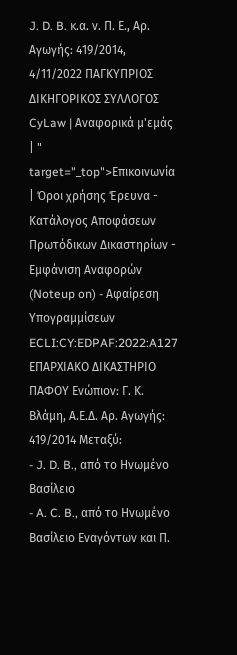J. D. B. κ.α. ν. Π. Ε., Αρ. Αγωγής: 419/2014, 4/11/2022 ΠΑΓΚΥΠΡΙΟΣ ΔΙΚΗΓΟΡΙΚΟΣ ΣΥΛΛΟΓΟΣ CyLaw | Αναφορικά μ'εμάς | " target="_top">Επικοινωνία | Όροι χρήσης Έρευνα - Κατάλογος Αποφάσεων Πρωτόδικων Δικαστηρίων - Εμφάνιση Αναφορών (Noteup on) - Αφαίρεση Υπογραμμίσεων ECLI:CY:EDPAF:2022:A127 ΕΠΑΡΧΙΑΚΟ ΔΙΚΑΣΤΗΡΙΟ ΠΑΦΟΥ Ενώπιον: Γ. Κ. Βλάμη, Α.Ε.Δ. Αρ. Αγωγής: 419/2014 Μεταξύ:
- J. D. B., από το Ηνωμένο Βασίλειο
- A. C. B., από το Ηνωμένο Βασίλειο Εναγόντων και Π.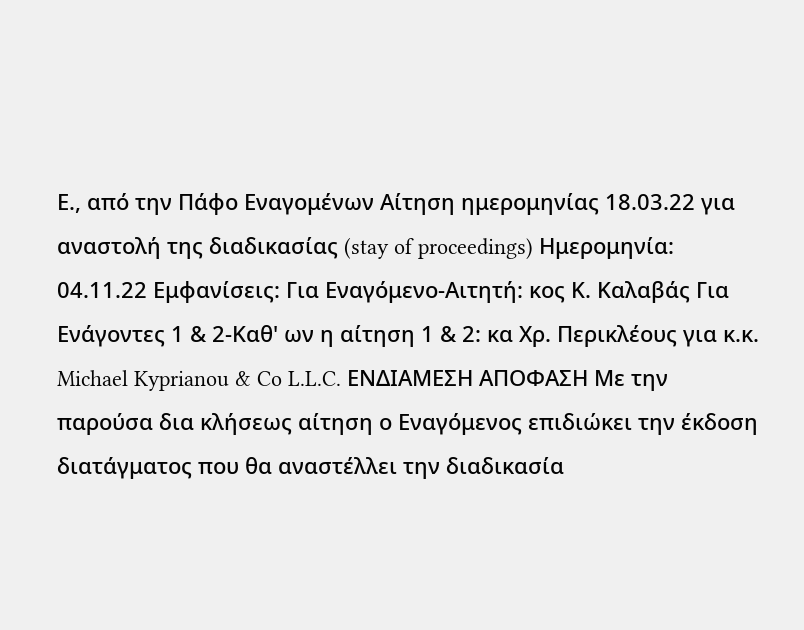Ε., από την Πάφο Εναγομένων Αίτηση ημερομηνίας 18.03.22 για αναστολή της διαδικασίας (stay of proceedings) Ημερομηνία: 04.11.22 Εμφανίσεις: Για Εναγόμενο-Αιτητή: κος Κ. Καλαβάς Για Ενάγοντες 1 & 2-Καθ' ων η αίτηση 1 & 2: κα Χρ. Περικλέους για κ.κ. Michael Kyprianou & Co L.L.C. ΕΝΔΙΑΜΕΣΗ ΑΠΟΦΑΣΗ Με την παρούσα δια κλήσεως αίτηση ο Εναγόμενος επιδιώκει την έκδοση διατάγματος που θα αναστέλλει την διαδικασία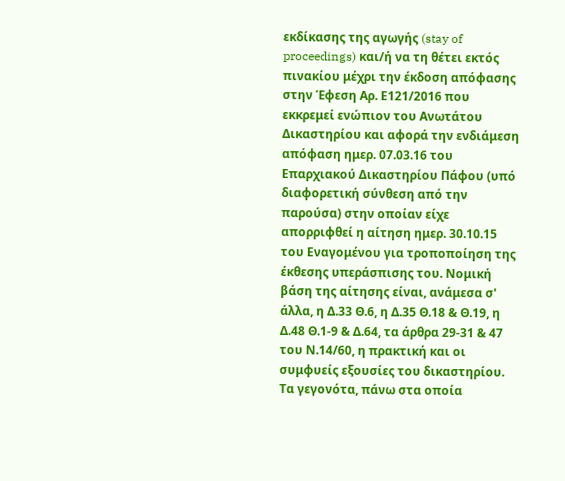εκδίκασης της αγωγής (stay of proceedings) και/ή να τη θέτει εκτός πινακίου μέχρι την έκδοση απόφασης στην Έφεση Αρ. Ε121/2016 που εκκρεμεί ενώπιον του Ανωτάτου Δικαστηρίου και αφορά την ενδιάμεση απόφαση ημερ. 07.03.16 του Επαρχιακού Δικαστηρίου Πάφου (υπό διαφορετική σύνθεση από την παρούσα) στην οποίαν είχε απορριφθεί η αίτηση ημερ. 30.10.15 του Εναγομένου για τροποποίηση της έκθεσης υπεράσπισης του. Νομική βάση της αίτησης είναι, ανάμεσα σ' άλλα, η Δ.33 Θ.6, η Δ.35 Θ.18 & Θ.19, η Δ.48 Θ.1-9 & Δ.64, τα άρθρα 29-31 & 47 του Ν.14/60, η πρακτική και οι συμφυείς εξουσίες του δικαστηρίου. Τα γεγονότα, πάνω στα οποία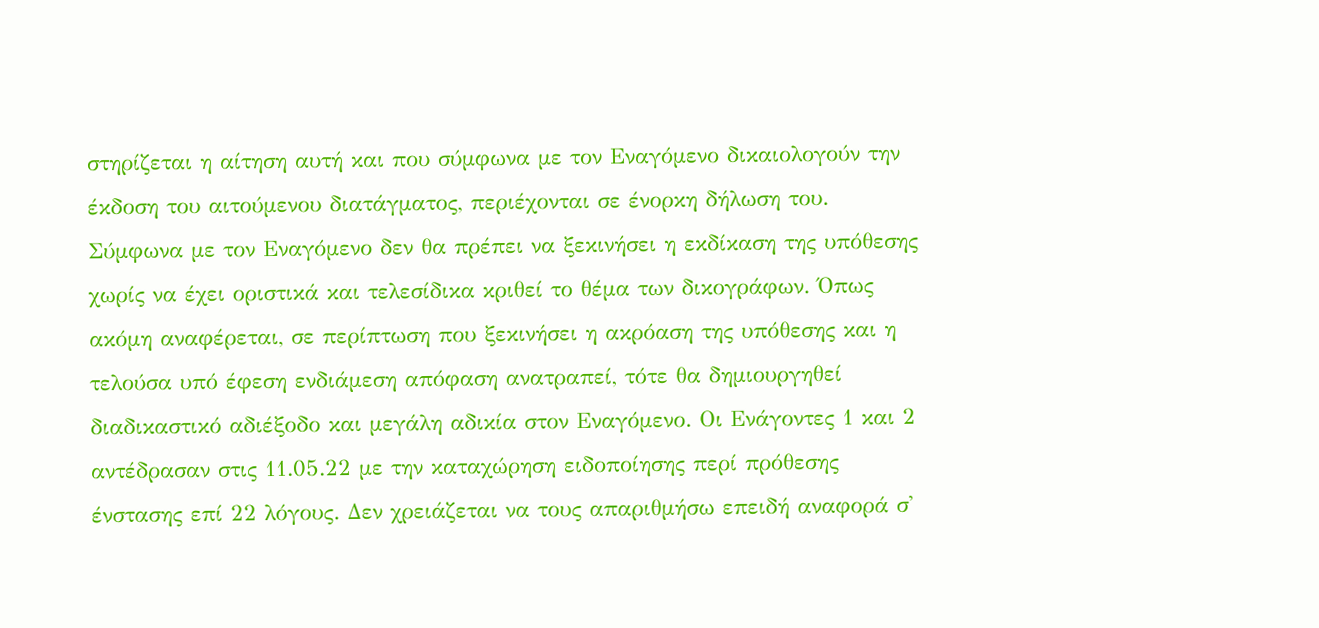στηρίζεται η αίτηση αυτή και που σύμφωνα με τον Εναγόμενο δικαιολογούν την έκδοση του αιτούμενου διατάγματος, περιέχονται σε ένορκη δήλωση του. Σύμφωνα με τον Εναγόμενο δεν θα πρέπει να ξεκινήσει η εκδίκαση της υπόθεσης χωρίς να έχει οριστικά και τελεσίδικα κριθεί το θέμα των δικογράφων. Όπως ακόμη αναφέρεται, σε περίπτωση που ξεκινήσει η ακρόαση της υπόθεσης και η τελούσα υπό έφεση ενδιάμεση απόφαση ανατραπεί, τότε θα δημιουργηθεί διαδικαστικό αδιέξοδο και μεγάλη αδικία στον Εναγόμενο. Οι Ενάγοντες 1 και 2 αντέδρασαν στις 11.05.22 με την καταχώρηση ειδοποίησης περί πρόθεσης ένστασης επί 22 λόγους. Δεν χρειάζεται να τους απαριθμήσω επειδή αναφορά σ'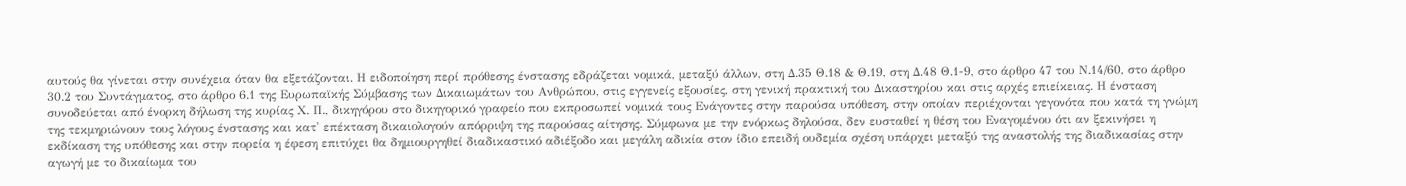αυτούς θα γίνεται στην συνέχεια όταν θα εξετάζονται. Η ειδοποίηση περί πρόθεσης ένστασης εδράζεται νομικά, μεταξύ άλλων, στη Δ.35 Θ.18 & Θ.19, στη Δ.48 Θ.1-9, στο άρθρο 47 του Ν.14/60, στο άρθρο 30.2 του Συντάγματος, στο άρθρο 6.1 της Ευρωπαϊκής Σύμβασης των Δικαιωμάτων του Ανθρώπου, στις εγγενείς εξουσίες, στη γενική πρακτική του Δικαστηρίου και στις αρχές επιείκειας. Η ένσταση συνοδεύεται από ένορκη δήλωση της κυρίας Χ. Π., δικηγόρου στο δικηγορικό γραφείο που εκπροσωπεί νομικά τους Ενάγοντες στην παρούσα υπόθεση, στην οποίαν περιέχονται γεγονότα που κατά τη γνώμη της τεκμηριώνουν τους λόγους ένστασης και κατ' επέκταση δικαιολογούν απόρριψη της παρούσας αίτησης. Σύμφωνα με την ενόρκως δηλούσα, δεν ευσταθεί η θέση του Εναγομένου ότι αν ξεκινήσει η εκδίκαση της υπόθεσης και στην πορεία η έφεση επιτύχει θα δημιουργηθεί διαδικαστικό αδιέξοδο και μεγάλη αδικία στον ίδιο επειδή ουδεμία σχέση υπάρχει μεταξύ της αναστολής της διαδικασίας στην αγωγή με το δικαίωμα του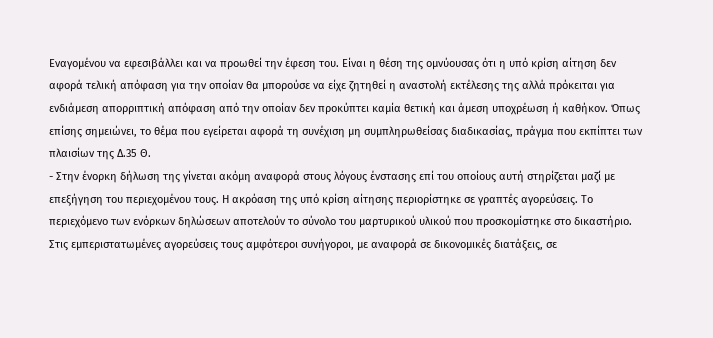Εναγομένου να εφεσιβάλλει και να προωθεί την έφεση του. Είναι η θέση της ομνύουσας ότι η υπό κρίση αίτηση δεν αφορά τελική απόφαση για την οποίαν θα μπορούσε να είχε ζητηθεί η αναστολή εκτέλεσης της αλλά πρόκειται για ενδιάμεση απορριπτική απόφαση από την οποίαν δεν προκύπτει καμία θετική και άμεση υποχρέωση ή καθήκον. Όπως επίσης σημειώνει, το θέμα που εγείρεται αφορά τη συνέχιση μη συμπληρωθείσας διαδικασίας, πράγμα που εκπίπτει των πλαισίων της Δ.35 Θ.
- Στην ένορκη δήλωση της γίνεται ακόμη αναφορά στους λόγους ένστασης επί του οποίους αυτή στηρίζεται μαζί με επεξήγηση του περιεχομένου τους. Η ακρόαση της υπό κρίση αίτησης περιορίστηκε σε γραπτές αγορεύσεις. Το περιεχόμενο των ενόρκων δηλώσεων αποτελούν το σύνολο του μαρτυρικού υλικού που προσκομίστηκε στο δικαστήριο. Στις εμπεριστατωμένες αγορεύσεις τους αμφότεροι συνήγοροι, με αναφορά σε δικονομικές διατάξεις, σε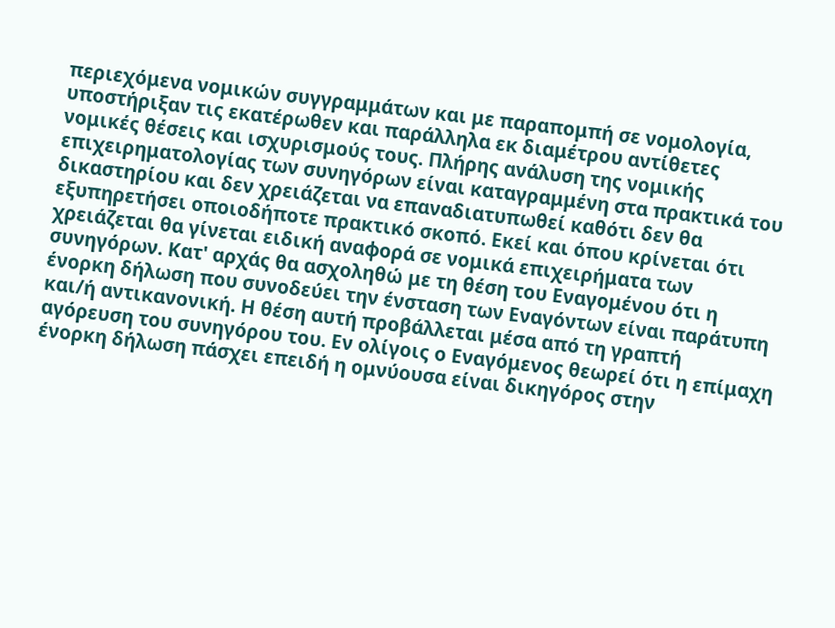περιεχόμενα νομικών συγγραμμάτων και με παραπομπή σε νομολογία, υποστήριξαν τις εκατέρωθεν και παράλληλα εκ διαμέτρου αντίθετες νομικές θέσεις και ισχυρισμούς τους. Πλήρης ανάλυση της νομικής επιχειρηματολογίας των συνηγόρων είναι καταγραμμένη στα πρακτικά του δικαστηρίου και δεν χρειάζεται να επαναδιατυπωθεί καθότι δεν θα εξυπηρετήσει οποιοδήποτε πρακτικό σκοπό. Εκεί και όπου κρίνεται ότι χρειάζεται θα γίνεται ειδική αναφορά σε νομικά επιχειρήματα των συνηγόρων. Κατ' αρχάς θα ασχοληθώ με τη θέση του Εναγομένου ότι η ένορκη δήλωση που συνοδεύει την ένσταση των Εναγόντων είναι παράτυπη και/ή αντικανονική. Η θέση αυτή προβάλλεται μέσα από τη γραπτή αγόρευση του συνηγόρου του. Εν ολίγοις ο Εναγόμενος θεωρεί ότι η επίμαχη ένορκη δήλωση πάσχει επειδή η ομνύουσα είναι δικηγόρος στην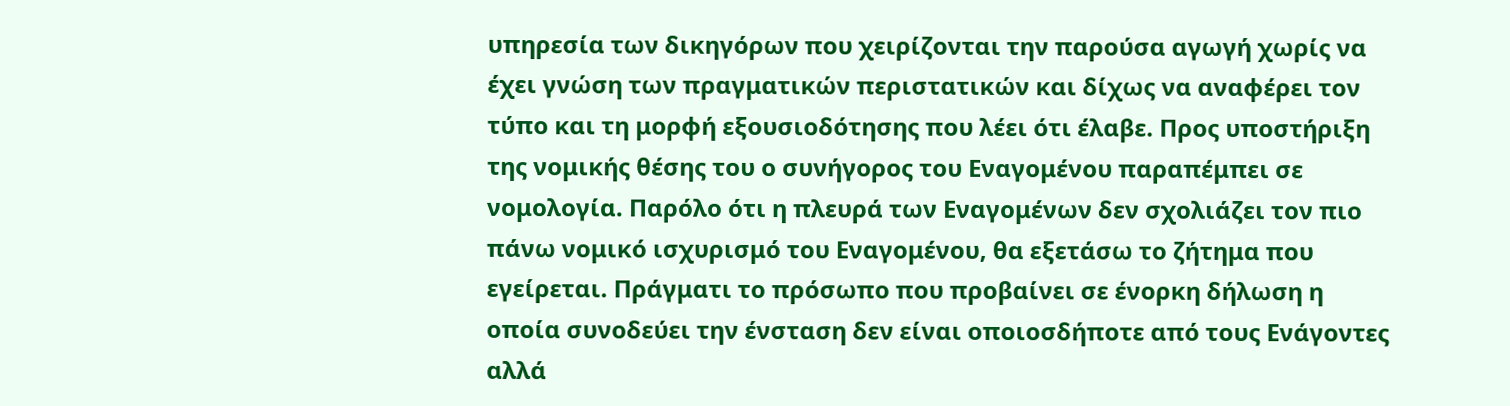υπηρεσία των δικηγόρων που χειρίζονται την παρούσα αγωγή χωρίς να έχει γνώση των πραγματικών περιστατικών και δίχως να αναφέρει τον τύπο και τη μορφή εξουσιοδότησης που λέει ότι έλαβε. Προς υποστήριξη της νομικής θέσης του ο συνήγορος του Εναγομένου παραπέμπει σε νομολογία. Παρόλο ότι η πλευρά των Εναγομένων δεν σχολιάζει τον πιο πάνω νομικό ισχυρισμό του Εναγομένου, θα εξετάσω το ζήτημα που εγείρεται. Πράγματι το πρόσωπο που προβαίνει σε ένορκη δήλωση η οποία συνοδεύει την ένσταση δεν είναι οποιοσδήποτε από τους Ενάγοντες αλλά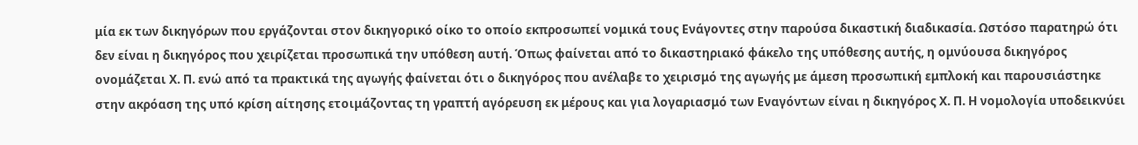μία εκ των δικηγόρων που εργάζονται στον δικηγορικό οίκο το οποίο εκπροσωπεί νομικά τους Ενάγοντες στην παρούσα δικαστική διαδικασία. Ωστόσο παρατηρώ ότι δεν είναι η δικηγόρος που χειρίζεται προσωπικά την υπόθεση αυτή. Όπως φαίνεται από το δικαστηριακό φάκελο της υπόθεσης αυτής, η ομνύουσα δικηγόρος ονομάζεται Χ. Π. ενώ από τα πρακτικά της αγωγής φαίνεται ότι ο δικηγόρος που ανέλαβε το χειρισμό της αγωγής με άμεση προσωπική εμπλοκή και παρουσιάστηκε στην ακρόαση της υπό κρίση αίτησης ετοιμάζοντας τη γραπτή αγόρευση εκ μέρους και για λογαριασμό των Εναγόντων είναι η δικηγόρος Χ. Π. Η νομολογία υποδεικνύει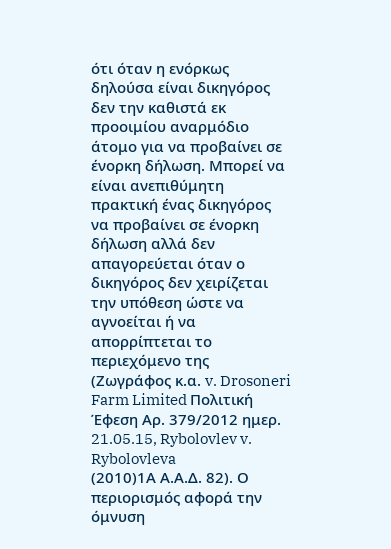ότι όταν η ενόρκως δηλούσα είναι δικηγόρος δεν την καθιστά εκ προοιμίου αναρμόδιο άτομο για να προβαίνει σε ένορκη δήλωση. Μπορεί να είναι ανεπιθύμητη πρακτική ένας δικηγόρος να προβαίνει σε ένορκη δήλωση αλλά δεν απαγορεύεται όταν ο δικηγόρος δεν χειρίζεται την υπόθεση ώστε να αγνοείται ή να απορρίπτεται το περιεχόμενο της (Ζωγράφος κ.α. v. Drosoneri Farm Limited Πολιτική Έφεση Αρ. 379/2012 ημερ. 21.05.15, Rybolovlev v. Rybolovleva
(2010)1Α Α.Α.Δ. 82). Ο περιορισμός αφορά την όμνυση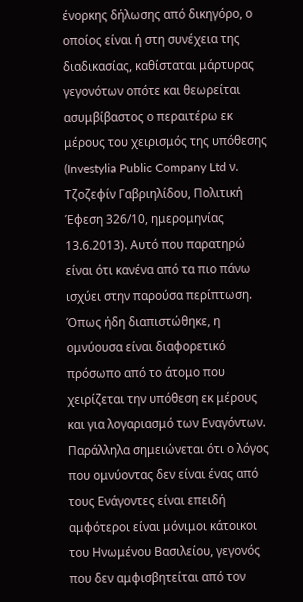ένορκης δήλωσης από δικηγόρο, ο οποίος είναι ή στη συνέχεια της διαδικασίας, καθίσταται μάρτυρας γεγονότων οπότε και θεωρείται ασυμβίβαστος ο περαιτέρω εκ μέρους του χειρισμός της υπόθεσης (Investylia Public Company Ltd ν. Τζοζεφίν Γαβριηλίδου, Πολιτική Έφεση 326/10, ημερομηνίας 13.6.2013). Αυτό που παρατηρώ είναι ότι κανένα από τα πιο πάνω ισχύει στην παρούσα περίπτωση. Όπως ήδη διαπιστώθηκε, η ομνύουσα είναι διαφορετικό πρόσωπο από το άτομο που χειρίζεται την υπόθεση εκ μέρους και για λογαριασμό των Εναγόντων. Παράλληλα σημειώνεται ότι ο λόγος που ομνύοντας δεν είναι ένας από τους Ενάγοντες είναι επειδή αμφότεροι είναι μόνιμοι κάτοικοι του Ηνωμένου Βασιλείου, γεγονός που δεν αμφισβητείται από τον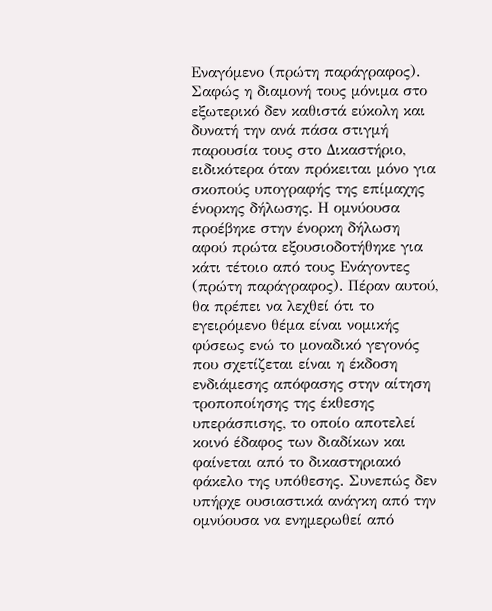Εναγόμενο (πρώτη παράγραφος). Σαφώς η διαμονή τους μόνιμα στο εξωτερικό δεν καθιστά εύκολη και δυνατή την ανά πάσα στιγμή παρουσία τους στο Δικαστήριο, ειδικότερα όταν πρόκειται μόνο για σκοπούς υπογραφής της επίμαχης ένορκης δήλωσης. Η ομνύουσα προέβηκε στην ένορκη δήλωση αφού πρώτα εξουσιοδοτήθηκε για κάτι τέτοιο από τους Ενάγοντες (πρώτη παράγραφος). Πέραν αυτού, θα πρέπει να λεχθεί ότι το εγειρόμενο θέμα είναι νομικής φύσεως ενώ το μοναδικό γεγονός που σχετίζεται είναι η έκδοση ενδιάμεσης απόφασης στην αίτηση τροποποίησης της έκθεσης υπεράσπισης, το οποίο αποτελεί κοινό έδαφος των διαδίκων και φαίνεται από το δικαστηριακό φάκελο της υπόθεσης. Συνεπώς δεν υπήρχε ουσιαστικά ανάγκη από την ομνύουσα να ενημερωθεί από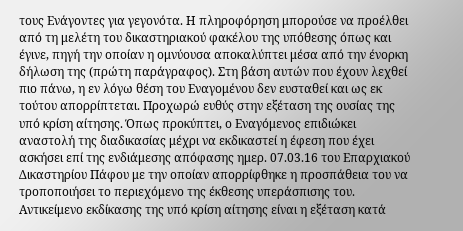τους Ενάγοντες για γεγονότα. Η πληροφόρηση μπορούσε να προέλθει από τη μελέτη του δικαστηριακού φακέλου της υπόθεσης όπως και έγινε, πηγή την οποίαν η ομνύουσα αποκαλύπτει μέσα από την ένορκη δήλωση της (πρώτη παράγραφος). Στη βάση αυτών που έχουν λεχθεί πιο πάνω, η εν λόγω θέση του Εναγομένου δεν ευσταθεί και ως εκ τούτου απορρίπτεται. Προχωρώ ευθύς στην εξέταση της ουσίας της υπό κρίση αίτησης. Όπως προκύπτει, ο Εναγόμενος επιδιώκει αναστολή της διαδικασίας μέχρι να εκδικαστεί η έφεση που έχει ασκήσει επί της ενδιάμεσης απόφασης ημερ. 07.03.16 του Επαρχιακού Δικαστηρίου Πάφου με την οποίαν απορρίφθηκε η προσπάθεια του να τροποποιήσει το περιεχόμενο της έκθεσης υπεράσπισης του. Αντικείμενο εκδίκασης της υπό κρίση αίτησης είναι η εξέταση κατά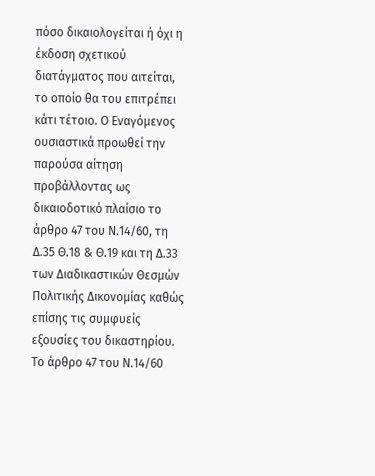πόσο δικαιολογείται ή όχι η έκδοση σχετικού διατάγματος που αιτείται, το οποίο θα του επιτρέπει κάτι τέτοιο. Ο Εναγόμενος ουσιαστικά προωθεί την παρούσα αίτηση προβάλλοντας ως δικαιοδοτικό πλαίσιο το άρθρο 47 του Ν.14/60, τη Δ.35 Θ.18 & Θ.19 και τη Δ.33 των Διαδικαστικών Θεσμών Πολιτικής Δικονομίας καθώς επίσης τις συμφυείς εξουσίες του δικαστηρίου. Το άρθρο 47 του Ν.14/60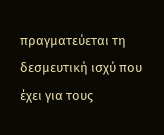πραγματεύεται τη δεσμευτική ισχύ που έχει για τους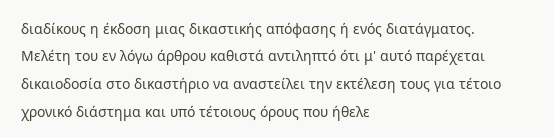διαδίκους η έκδοση μιας δικαστικής απόφασης ή ενός διατάγματος. Μελέτη του εν λόγω άρθρου καθιστά αντιληπτό ότι μ' αυτό παρέχεται δικαιοδοσία στο δικαστήριο να αναστείλει την εκτέλεση τους για τέτοιο χρονικό διάστημα και υπό τέτοιους όρους που ήθελε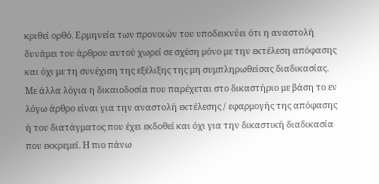κριθεί ορθό. Ερμηνεία των προνοιών του υποδεικνύει ότι η αναστολή δυνάμει του άρθρου αυτού χωρεί σε σχέση μόνο με την εκτέλεση απόφασης και όχι με τη συνέχιση της εξέλιξης της μη συμπληρωθείσας διαδικασίας. Με άλλα λόγια η δικαιοδοσία που παρέχεται στο δικαστήριο με βάση το εν λόγω άρθρο είναι για την αναστολή εκτέλεσης / εφαρμογής της απόφασης ή του διατάγματος που έχει εκδοθεί και όχι για την δικαστική διαδικασία που εκκρεμεί. Η πιο πάνω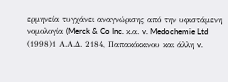ερμηνεία τυγχάνει αναγνώρισης από την υφιστάμενη νομολογία (Merck & Co Inc. κ.α. v. Medochemie Ltd
(1998)1 Α.Α.Δ. 2184, Παπακόκκινου και άλλη v.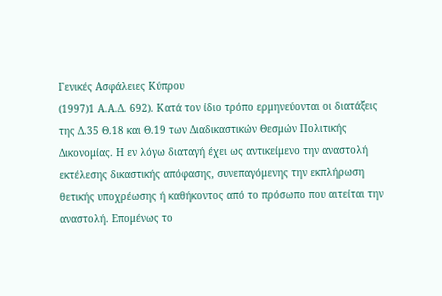Γενικές Ασφάλειες Κύπρου
(1997)1 Α.Α.Δ. 692). Κατά τον ίδιο τρόπο ερμηνεύονται οι διατάξεις της Δ.35 Θ.18 και Θ.19 των Διαδικαστικών Θεσμών Πολιτικής Δικονομίας. Η εν λόγω διαταγή έχει ως αντικείμενο την αναστολή εκτέλεσης δικαστικής απόφασης, συνεπαγόμενης την εκπλήρωση θετικής υποχρέωσης ή καθήκοντος από το πρόσωπο που αιτείται την αναστολή. Επομένως το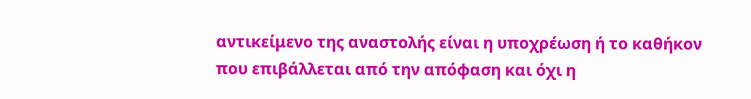αντικείμενο της αναστολής είναι η υποχρέωση ή το καθήκον που επιβάλλεται από την απόφαση και όχι η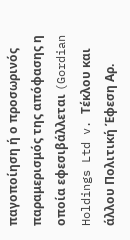παγοποίηση ή ο προσωρινός παραμερισμός της απόφασης η οποία εφεσιβάλλεται (Gordian Holdings Ltd v. Τέκλου και άλλου Πολιτική Έφεση Αρ.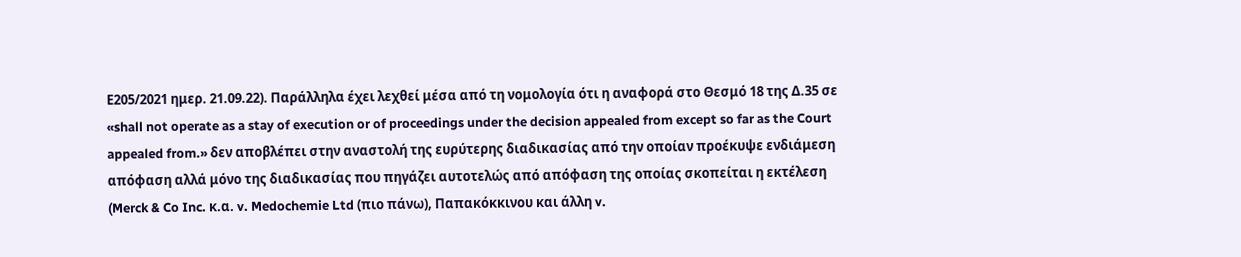Ε205/2021 ημερ. 21.09.22). Παράλληλα έχει λεχθεί μέσα από τη νομολογία ότι η αναφορά στο Θεσμό 18 της Δ.35 σε «shall not operate as a stay of execution or of proceedings under the decision appealed from except so far as the Court appealed from.» δεν αποβλέπει στην αναστολή της ευρύτερης διαδικασίας από την οποίαν προέκυψε ενδιάμεση απόφαση αλλά μόνο της διαδικασίας που πηγάζει αυτοτελώς από απόφαση της οποίας σκοπείται η εκτέλεση (Merck & Co Inc. κ.α. v. Medochemie Ltd (πιο πάνω), Παπακόκκινου και άλλη v.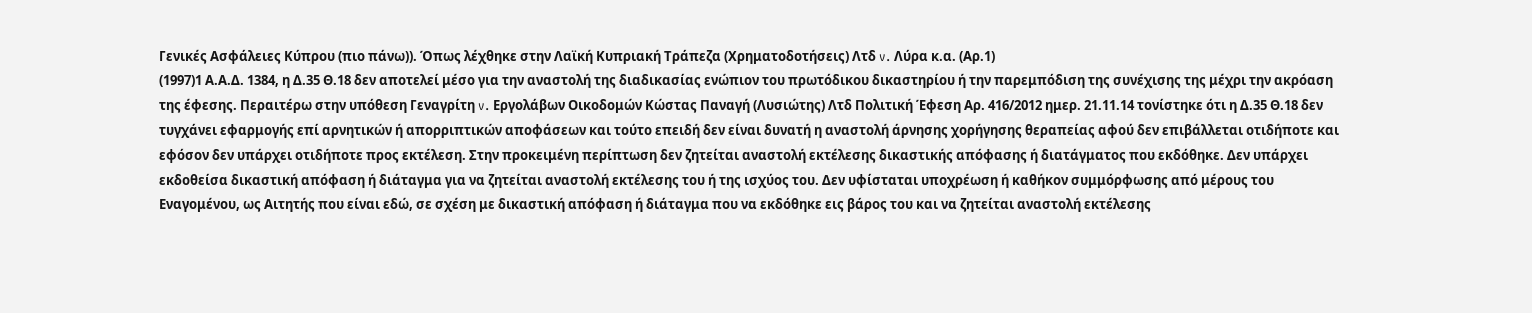Γενικές Ασφάλειες Κύπρου (πιο πάνω)). Όπως λέχθηκε στην Λαϊκή Κυπριακή Τράπεζα (Χρηματοδοτήσεις) Λτδ v. Λύρα κ.α. (Αρ.1)
(1997)1 Α.Α.Δ. 1384, η Δ.35 Θ.18 δεν αποτελεί μέσο για την αναστολή της διαδικασίας ενώπιον του πρωτόδικου δικαστηρίου ή την παρεμπόδιση της συνέχισης της μέχρι την ακρόαση της έφεσης. Περαιτέρω στην υπόθεση Γεναγρίτη v. Εργολάβων Οικοδομών Κώστας Παναγή (Λυσιώτης) Λτδ Πολιτική Έφεση Αρ. 416/2012 ημερ. 21.11.14 τονίστηκε ότι η Δ.35 Θ.18 δεν τυγχάνει εφαρμογής επί αρνητικών ή απορριπτικών αποφάσεων και τούτο επειδή δεν είναι δυνατή η αναστολή άρνησης χορήγησης θεραπείας αφού δεν επιβάλλεται οτιδήποτε και εφόσον δεν υπάρχει οτιδήποτε προς εκτέλεση. Στην προκειμένη περίπτωση δεν ζητείται αναστολή εκτέλεσης δικαστικής απόφασης ή διατάγματος που εκδόθηκε. Δεν υπάρχει εκδοθείσα δικαστική απόφαση ή διάταγμα για να ζητείται αναστολή εκτέλεσης του ή της ισχύος του. Δεν υφίσταται υποχρέωση ή καθήκον συμμόρφωσης από μέρους του Εναγομένου, ως Αιτητής που είναι εδώ, σε σχέση με δικαστική απόφαση ή διάταγμα που να εκδόθηκε εις βάρος του και να ζητείται αναστολή εκτέλεσης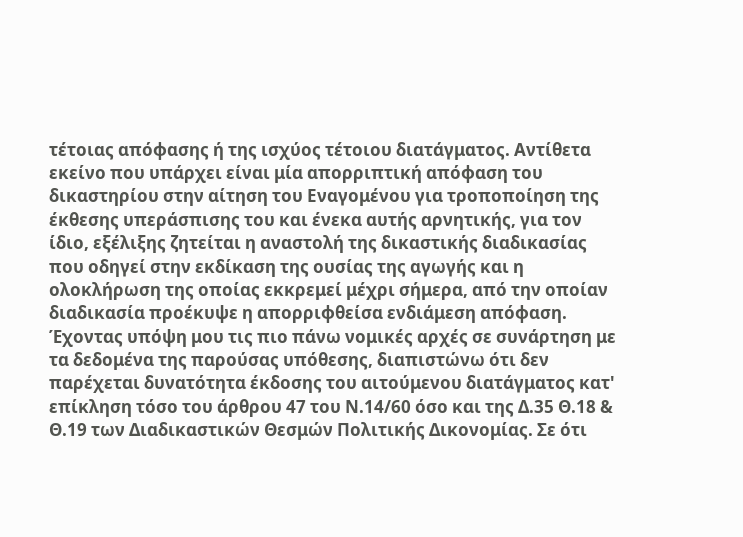τέτοιας απόφασης ή της ισχύος τέτοιου διατάγματος. Αντίθετα εκείνο που υπάρχει είναι μία απορριπτική απόφαση του δικαστηρίου στην αίτηση του Εναγομένου για τροποποίηση της έκθεσης υπεράσπισης του και ένεκα αυτής αρνητικής, για τον ίδιο, εξέλιξης ζητείται η αναστολή της δικαστικής διαδικασίας που οδηγεί στην εκδίκαση της ουσίας της αγωγής και η ολοκλήρωση της οποίας εκκρεμεί μέχρι σήμερα, από την οποίαν διαδικασία προέκυψε η απορριφθείσα ενδιάμεση απόφαση. Έχοντας υπόψη μου τις πιο πάνω νομικές αρχές σε συνάρτηση με τα δεδομένα της παρούσας υπόθεσης, διαπιστώνω ότι δεν παρέχεται δυνατότητα έκδοσης του αιτούμενου διατάγματος κατ' επίκληση τόσο του άρθρου 47 του Ν.14/60 όσο και της Δ.35 Θ.18 & Θ.19 των Διαδικαστικών Θεσμών Πολιτικής Δικονομίας. Σε ότι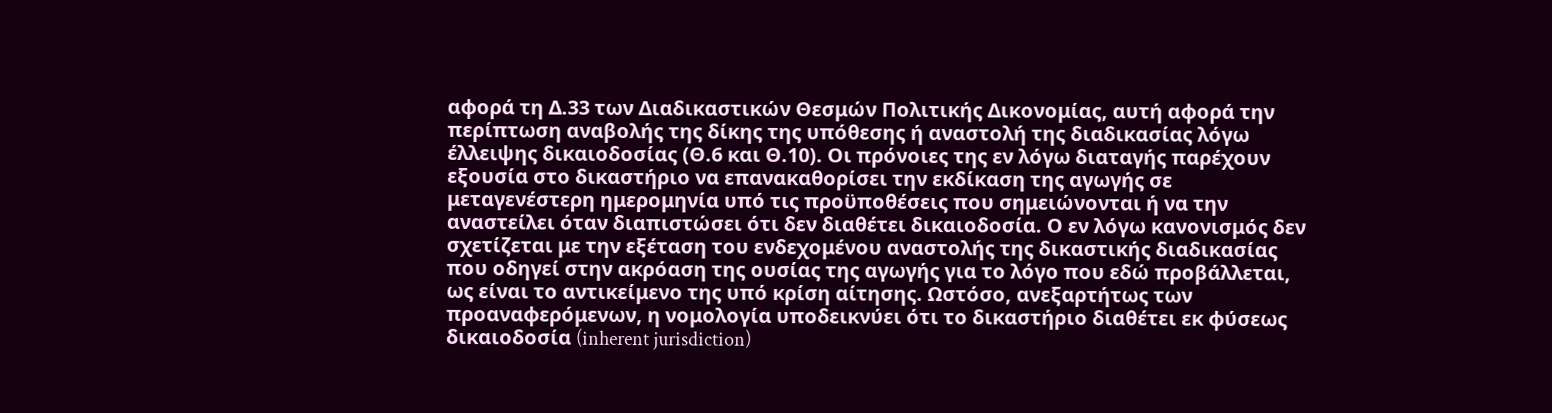αφορά τη Δ.33 των Διαδικαστικών Θεσμών Πολιτικής Δικονομίας, αυτή αφορά την περίπτωση αναβολής της δίκης της υπόθεσης ή αναστολή της διαδικασίας λόγω έλλειψης δικαιοδοσίας (Θ.6 και Θ.10). Οι πρόνοιες της εν λόγω διαταγής παρέχουν εξουσία στο δικαστήριο να επανακαθορίσει την εκδίκαση της αγωγής σε μεταγενέστερη ημερομηνία υπό τις προϋποθέσεις που σημειώνονται ή να την αναστείλει όταν διαπιστώσει ότι δεν διαθέτει δικαιοδοσία. Ο εν λόγω κανονισμός δεν σχετίζεται με την εξέταση του ενδεχομένου αναστολής της δικαστικής διαδικασίας που οδηγεί στην ακρόαση της ουσίας της αγωγής για το λόγο που εδώ προβάλλεται, ως είναι το αντικείμενο της υπό κρίση αίτησης. Ωστόσο, ανεξαρτήτως των προαναφερόμενων, η νομολογία υποδεικνύει ότι το δικαστήριο διαθέτει εκ φύσεως δικαιοδοσία (inherent jurisdiction)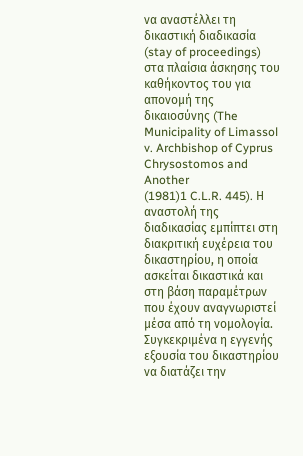να αναστέλλει τη δικαστική διαδικασία (stay of proceedings) στα πλαίσια άσκησης του καθήκοντος του για απονομή της δικαιοσύνης (The Municipality of Limassol v. Archbishop of Cyprus Chrysostomos and Another
(1981)1 C.L.R. 445). Η αναστολή της διαδικασίας εμπίπτει στη διακριτική ευχέρεια του δικαστηρίου, η οποία ασκείται δικαστικά και στη βάση παραμέτρων που έχουν αναγνωριστεί μέσα από τη νομολογία. Συγκεκριμένα η εγγενής εξουσία του δικαστηρίου να διατάζει την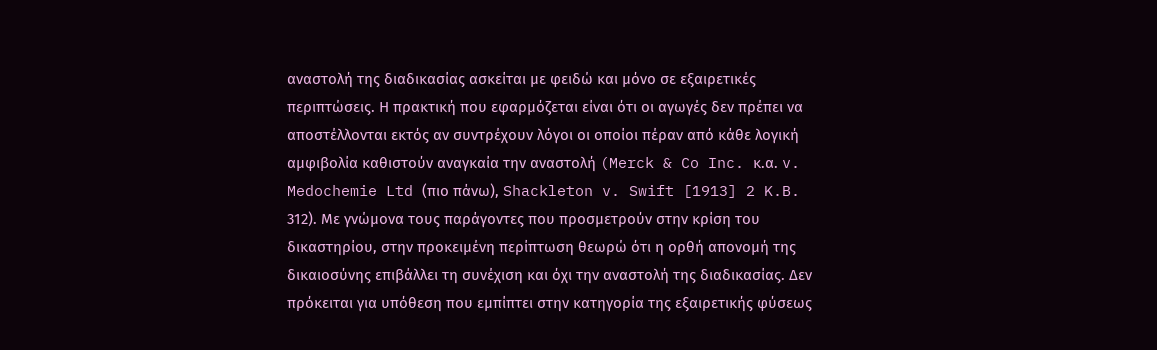αναστολή της διαδικασίας ασκείται με φειδώ και μόνο σε εξαιρετικές περιπτώσεις. Η πρακτική που εφαρμόζεται είναι ότι οι αγωγές δεν πρέπει να αποστέλλονται εκτός αν συντρέχουν λόγοι οι οποίοι πέραν από κάθε λογική αμφιβολία καθιστούν αναγκαία την αναστολή (Merck & Co Inc. κ.α. v. Medochemie Ltd (πιο πάνω), Shackleton v. Swift [1913] 2 K.B. 312). Με γνώμονα τους παράγοντες που προσμετρούν στην κρίση του δικαστηρίου, στην προκειμένη περίπτωση θεωρώ ότι η ορθή απονομή της δικαιοσύνης επιβάλλει τη συνέχιση και όχι την αναστολή της διαδικασίας. Δεν πρόκειται για υπόθεση που εμπίπτει στην κατηγορία της εξαιρετικής φύσεως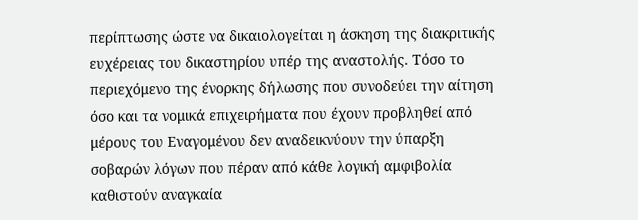περίπτωσης ώστε να δικαιολογείται η άσκηση της διακριτικής ευχέρειας του δικαστηρίου υπέρ της αναστολής. Τόσο το περιεχόμενο της ένορκης δήλωσης που συνοδεύει την αίτηση όσο και τα νομικά επιχειρήματα που έχουν προβληθεί από μέρους του Εναγομένου δεν αναδεικνύουν την ύπαρξη σοβαρών λόγων που πέραν από κάθε λογική αμφιβολία καθιστούν αναγκαία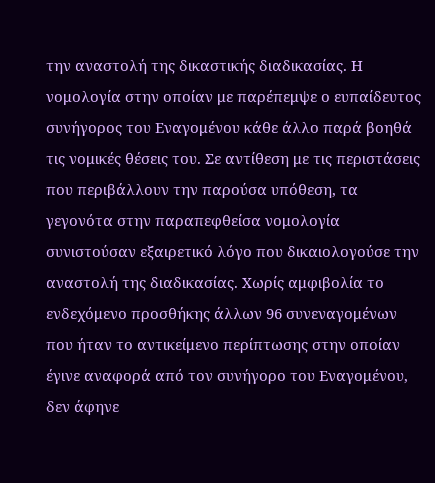την αναστολή της δικαστικής διαδικασίας. Η νομολογία στην οποίαν με παρέπεμψε ο ευπαίδευτος συνήγορος του Εναγομένου κάθε άλλο παρά βοηθά τις νομικές θέσεις του. Σε αντίθεση με τις περιστάσεις που περιβάλλουν την παρούσα υπόθεση, τα γεγονότα στην παραπεφθείσα νομολογία συνιστούσαν εξαιρετικό λόγο που δικαιολογούσε την αναστολή της διαδικασίας. Χωρίς αμφιβολία το ενδεχόμενο προσθήκης άλλων 96 συνεναγομένων που ήταν το αντικείμενο περίπτωσης στην οποίαν έγινε αναφορά από τον συνήγορο του Εναγομένου, δεν άφηνε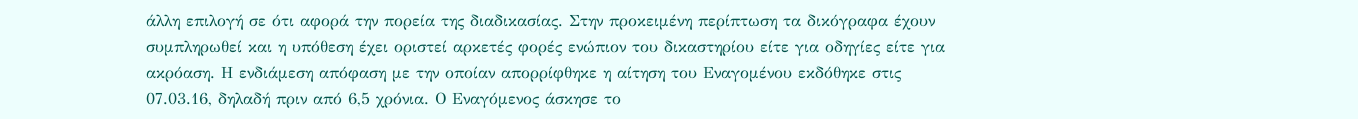άλλη επιλογή σε ότι αφορά την πορεία της διαδικασίας. Στην προκειμένη περίπτωση τα δικόγραφα έχουν συμπληρωθεί και η υπόθεση έχει οριστεί αρκετές φορές ενώπιον του δικαστηρίου είτε για οδηγίες είτε για ακρόαση. Η ενδιάμεση απόφαση με την οποίαν απορρίφθηκε η αίτηση του Εναγομένου εκδόθηκε στις 07.03.16, δηλαδή πριν από 6,5 χρόνια. Ο Εναγόμενος άσκησε το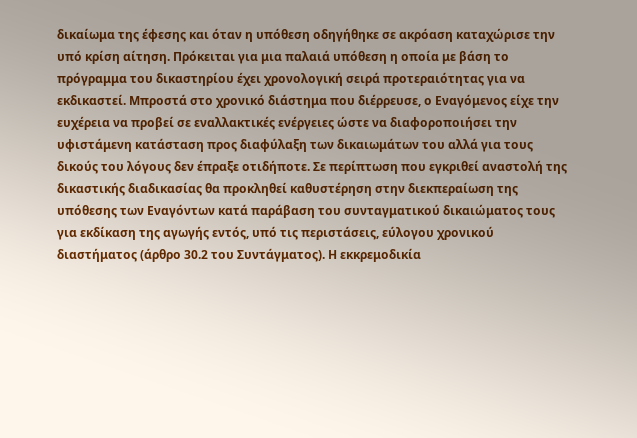δικαίωμα της έφεσης και όταν η υπόθεση οδηγήθηκε σε ακρόαση καταχώρισε την υπό κρίση αίτηση. Πρόκειται για μια παλαιά υπόθεση η οποία με βάση το πρόγραμμα του δικαστηρίου έχει χρονολογική σειρά προτεραιότητας για να εκδικαστεί. Μπροστά στο χρονικό διάστημα που διέρρευσε, ο Εναγόμενος είχε την ευχέρεια να προβεί σε εναλλακτικές ενέργειες ώστε να διαφοροποιήσει την υφιστάμενη κατάσταση προς διαφύλαξη των δικαιωμάτων του αλλά για τους δικούς του λόγους δεν έπραξε οτιδήποτε. Σε περίπτωση που εγκριθεί αναστολή της δικαστικής διαδικασίας θα προκληθεί καθυστέρηση στην διεκπεραίωση της υπόθεσης των Εναγόντων κατά παράβαση του συνταγματικού δικαιώματος τους για εκδίκαση της αγωγής εντός, υπό τις περιστάσεις, εύλογου χρονικού διαστήματος (άρθρο 30.2 του Συντάγματος). Η εκκρεμοδικία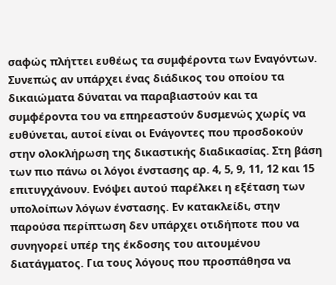σαφώς πλήττει ευθέως τα συμφέροντα των Εναγόντων. Συνεπώς αν υπάρχει ένας διάδικος του οποίου τα δικαιώματα δύναται να παραβιαστούν και τα συμφέροντα του να επηρεαστούν δυσμενώς χωρίς να ευθύνεται, αυτοί είναι οι Ενάγοντες που προσδοκούν στην ολοκλήρωση της δικαστικής διαδικασίας. Στη βάση των πιο πάνω οι λόγοι ένστασης αρ. 4, 5, 9, 11, 12 και 15 επιτυγχάνουν. Ενόψει αυτού παρέλκει η εξέταση των υπολοίπων λόγων ένστασης. Εν κατακλείδι, στην παρούσα περίπτωση δεν υπάρχει οτιδήποτε που να συνηγορεί υπέρ της έκδοσης του αιτουμένου διατάγματος. Για τους λόγους που προσπάθησα να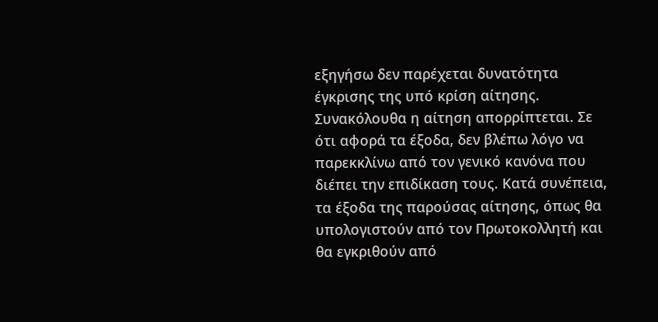εξηγήσω δεν παρέχεται δυνατότητα έγκρισης της υπό κρίση αίτησης. Συνακόλουθα η αίτηση απορρίπτεται. Σε ότι αφορά τα έξοδα, δεν βλέπω λόγο να παρεκκλίνω από τον γενικό κανόνα που διέπει την επιδίκαση τους. Κατά συνέπεια, τα έξοδα της παρούσας αίτησης, όπως θα υπολογιστούν από τον Πρωτοκολλητή και θα εγκριθούν από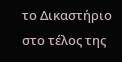το Δικαστήριο στο τέλος της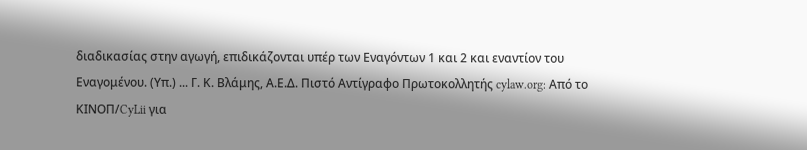διαδικασίας στην αγωγή, επιδικάζονται υπέρ των Εναγόντων 1 και 2 και εναντίον του Εναγομένου. (Υπ.) ... Γ. Κ. Βλάμης, Α.Ε.Δ. Πιστό Αντίγραφο Πρωτοκολλητής cylaw.org: Από το ΚΙΝOΠ/CyLii για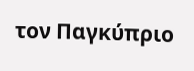τον Παγκύπριο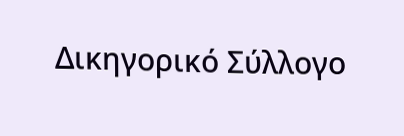Δικηγορικό Σύλλογο